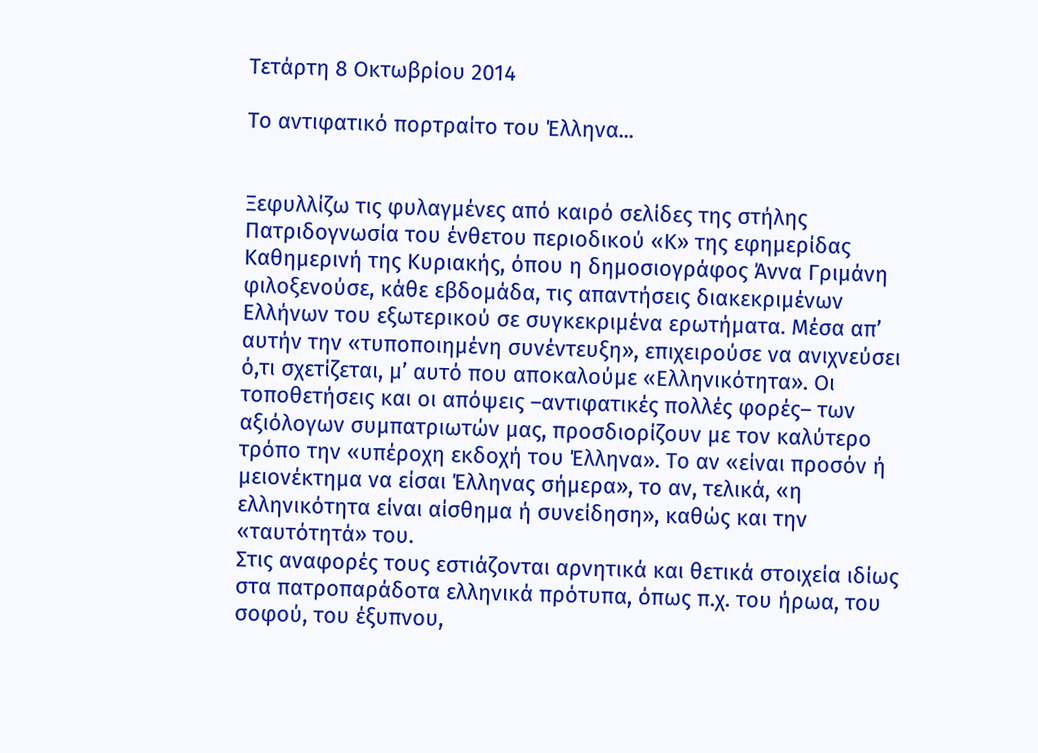Τετάρτη 8 Οκτωβρίου 2014

Το αντιφατικό πορτραίτο του Έλληνα...


Ξεφυλλίζω τις φυλαγμένες από καιρό σελίδες της στήλης Πατριδογνωσία του ένθετου περιοδικού «Κ» της εφημερίδας Καθημερινή της Κυριακής, όπου η δημοσιογράφος Άννα Γριμάνη φιλοξενούσε, κάθε εβδομάδα, τις απαντήσεις διακεκριμένων Ελλήνων του εξωτερικού σε συγκεκριμένα ερωτήματα. Μέσα απ’ αυτήν την «τυποποιημένη συνέντευξη», επιχειρούσε να ανιχνεύσει ό,τι σχετίζεται, μ’ αυτό που αποκαλούμε «Ελληνικότητα». Οι τοποθετήσεις και οι απόψεις –αντιφατικές πολλές φορές– των αξιόλογων συμπατριωτών μας, προσδιορίζουν με τον καλύτερο τρόπο την «υπέροχη εκδοχή του Έλληνα». Το αν «είναι προσόν ή μειονέκτημα να είσαι Έλληνας σήμερα», το αν, τελικά, «η ελληνικότητα είναι αίσθημα ή συνείδηση», καθώς και την «ταυτότητά» του.
Στις αναφορές τους εστιάζονται αρνητικά και θετικά στοιχεία ιδίως στα πατροπαράδοτα ελληνικά πρότυπα, όπως π.χ. του ήρωα, του σοφού, του έξυπνου,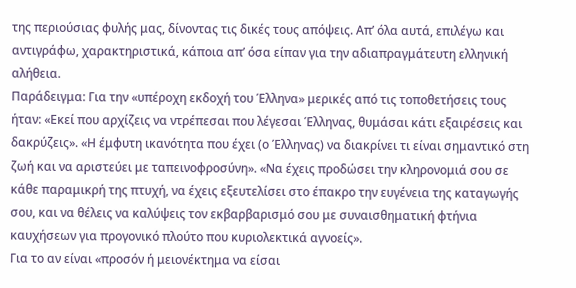της περιούσιας φυλής μας, δίνοντας τις δικές τους απόψεις. Απ’ όλα αυτά, επιλέγω και αντιγράφω, χαρακτηριστικά, κάποια απ’ όσα είπαν για την αδιαπραγμάτευτη ελληνική αλήθεια.
Παράδειγμα: Για την «υπέροχη εκδοχή του Έλληνα» μερικές από τις τοποθετήσεις τους ήταν: «Εκεί που αρχίζεις να ντρέπεσαι που λέγεσαι Έλληνας, θυμάσαι κάτι εξαιρέσεις και δακρύζεις». «Η έμφυτη ικανότητα που έχει (ο Έλληνας) να διακρίνει τι είναι σημαντικό στη ζωή και να αριστεύει με ταπεινοφροσύνη». «Να έχεις προδώσει την κληρονομιά σου σε κάθε παραμικρή της πτυχή, να έχεις εξευτελίσει στο έπακρο την ευγένεια της καταγωγής σου, και να θέλεις να καλύψεις τον εκβαρβαρισμό σου με συναισθηματική φτήνια καυχήσεων για προγονικό πλούτο που κυριολεκτικά αγνοείς».
Για το αν είναι «προσόν ή μειονέκτημα να είσαι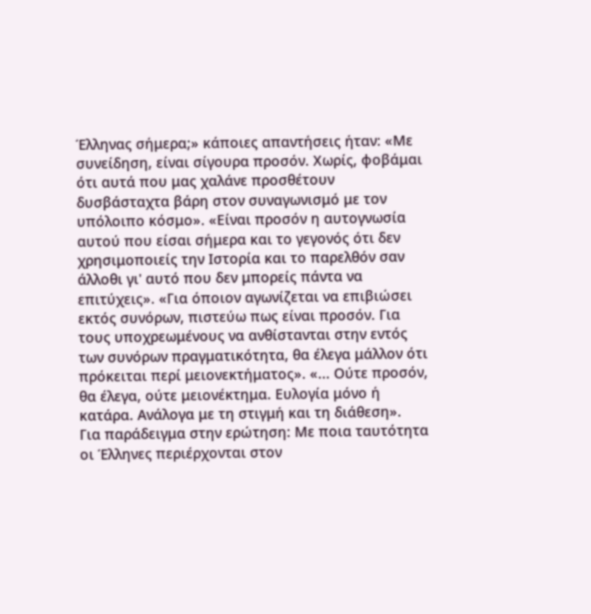Έλληνας σήμερα;» κάποιες απαντήσεις ήταν: «Με συνείδηση, είναι σίγουρα προσόν. Χωρίς, φοβάμαι ότι αυτά που μας χαλάνε προσθέτουν δυσβάσταχτα βάρη στον συναγωνισμό με τον υπόλοιπο κόσμο». «Είναι προσόν η αυτογνωσία αυτού που είσαι σήμερα και το γεγονός ότι δεν χρησιμοποιείς την Ιστορία και το παρελθόν σαν άλλοθι γι' αυτό που δεν μπορείς πάντα να επιτύχεις». «Για όποιον αγωνίζεται να επιβιώσει εκτός συνόρων, πιστεύω πως είναι προσόν. Για τους υποχρεωμένους να ανθίστανται στην εντός των συνόρων πραγματικότητα, θα έλεγα μάλλον ότι πρόκειται περί μειονεκτήματος». «... Ούτε προσόν, θα έλεγα, ούτε μειονέκτημα. Ευλογία μόνο ή κατάρα. Ανάλογα με τη στιγμή και τη διάθεση».
Για παράδειγμα στην ερώτηση: Με ποια ταυτότητα οι Έλληνες περιέρχονται στον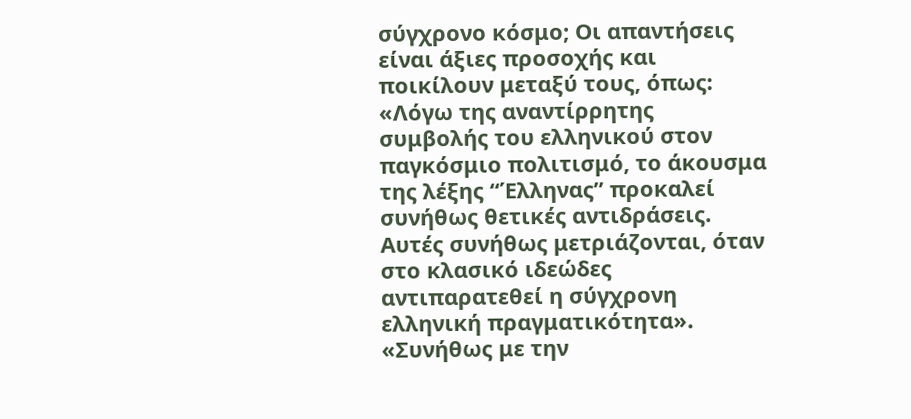σύγχρονο κόσμο; Οι απαντήσεις είναι άξιες προσοχής και ποικίλουν μεταξύ τους, όπως: «Λόγω της αναντίρρητης συμβολής του ελληνικού στον παγκόσμιο πολιτισμό, το άκουσμα της λέξης “Έλληνας” προκαλεί συνήθως θετικές αντιδράσεις. Αυτές συνήθως μετριάζονται, όταν στο κλασικό ιδεώδες αντιπαρατεθεί η σύγχρονη ελληνική πραγματικότητα». «Συνήθως με την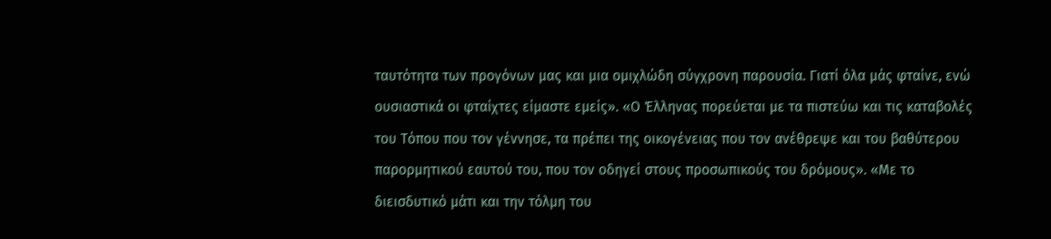ταυτότητα των προγόνων μας και μια ομιχλώδη σύγχρονη παρουσία. Γιατί όλα μάς φταίνε, ενώ ουσιαστικά οι φταίχτες είμαστε εμείς». «Ο Έλληνας πορεύεται με τα πιστεύω και τις καταβολές του Τόπου που τον γέννησε, τα πρέπει της οικογένειας που τον ανέθρεψε και του βαθύτερου παρορμητικού εαυτού του, που τον οδηγεί στους προσωπικούς του δρόμους». «Με το διεισδυτικό μάτι και την τόλμη του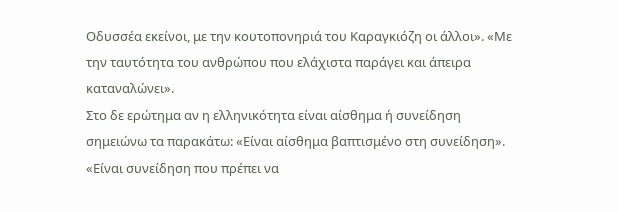Οδυσσέα εκείνοι, με την κουτοπονηριά του Καραγκιόζη οι άλλοι». «Με την ταυτότητα του ανθρώπου που ελάχιστα παράγει και άπειρα καταναλώνει».
Στο δε ερώτημα αν η ελληνικότητα είναι αίσθημα ή συνείδηση σημειώνω τα παρακάτω: «Είναι αίσθημα βαπτισμένο στη συνείδηση». «Είναι συνείδηση που πρέπει να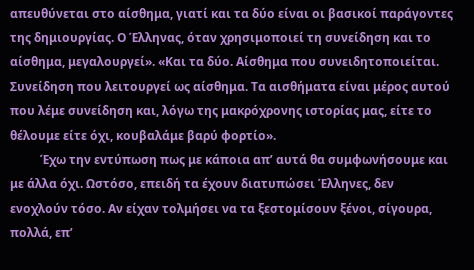απευθύνεται στο αίσθημα, γιατί και τα δύο είναι οι βασικοί παράγοντες της δημιουργίας. Ο Έλληνας, όταν χρησιμοποιεί τη συνείδηση και το αίσθημα, μεγαλουργεί». «Και τα δύο. Αίσθημα που συνειδητοποιείται. Συνείδηση που λειτουργεί ως αίσθημα. Τα αισθήματα είναι μέρος αυτού που λέμε συνείδηση και, λόγω της μακρόχρονης ιστορίας μας, είτε το θέλουμε είτε όχι, κουβαλάμε βαρύ φορτίο».
          Έχω την εντύπωση πως με κάποια απ’ αυτά θα συμφωνήσουμε και με άλλα όχι. Ωστόσο, επειδή τα έχουν διατυπώσει Έλληνες, δεν ενοχλούν τόσο. Αν είχαν τολμήσει να τα ξεστομίσουν ξένοι, σίγουρα, πολλά, επ’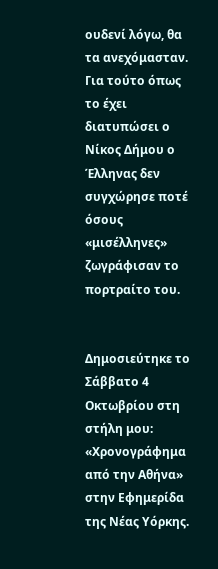ουδενί λόγω, θα τα ανεχόμασταν. Για τούτο όπως το έχει διατυπώσει ο Νίκος Δήμου ο Έλληνας δεν συγχώρησε ποτέ όσους «μισέλληνες» ζωγράφισαν το πορτραίτο του.


Δημοσιεύτηκε το Σάββατο 4 Οκτωβρίου στη στήλη μου:
«Χρονογράφημα από την Αθήνα» στην Εφημερίδα της Νέας Υόρκης.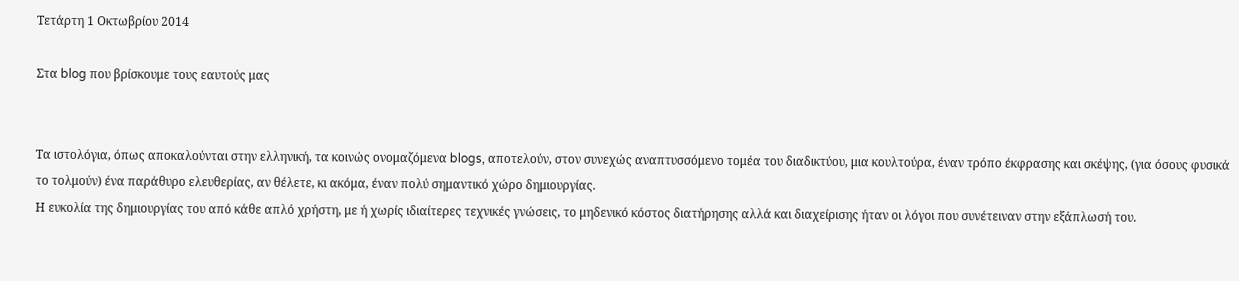Τετάρτη 1 Οκτωβρίου 2014

Στα blog που βρίσκουμε τους εαυτούς μας


Τα ιστολόγια, όπως αποκαλούνται στην ελληνική, τα κοινώς ονομαζόμενα blogs, αποτελούν, στον συνεχώς αναπτυσσόμενο τομέα του διαδικτύου, μια κουλτούρα, έναν τρόπο έκφρασης και σκέψης, (για όσους φυσικά το τολμούν) ένα παράθυρο ελευθερίας, αν θέλετε, κι ακόμα, έναν πολύ σημαντικό χώρο δημιουργίας.
Η ευκολία της δημιουργίας του από κάθε απλό χρήστη, με ή χωρίς ιδιαίτερες τεχνικές γνώσεις, το μηδενικό κόστος διατήρησης αλλά και διαχείρισης ήταν οι λόγοι που συνέτειναν στην εξάπλωσή του.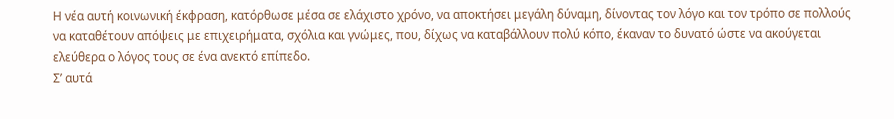Η νέα αυτή κοινωνική έκφραση, κατόρθωσε μέσα σε ελάχιστο χρόνο, να αποκτήσει μεγάλη δύναμη, δίνοντας τον λόγο και τον τρόπο σε πολλούς να καταθέτουν απόψεις με επιχειρήματα, σχόλια και γνώμες, που, δίχως να καταβάλλουν πολύ κόπο, έκαναν το δυνατό ώστε να ακούγεται ελεύθερα ο λόγος τους σε ένα ανεκτό επίπεδο.
Σ’ αυτά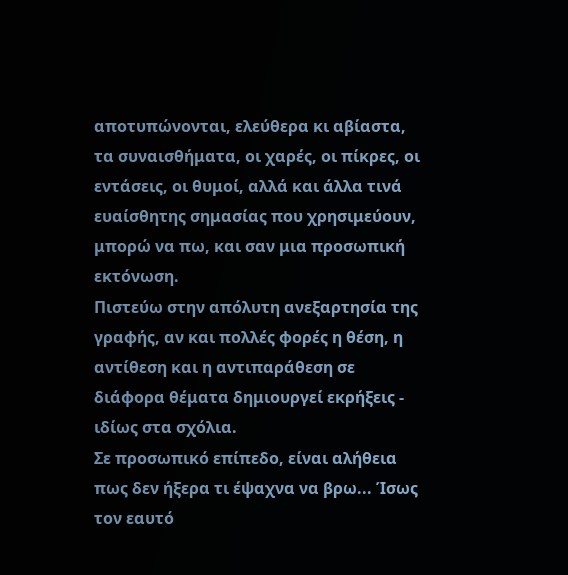αποτυπώνονται, ελεύθερα κι αβίαστα, τα συναισθήματα, οι χαρές, οι πίκρες, οι εντάσεις, οι θυμοί, αλλά και άλλα τινά ευαίσθητης σημασίας που χρησιμεύουν, μπορώ να πω, και σαν μια προσωπική εκτόνωση.
Πιστεύω στην απόλυτη ανεξαρτησία της γραφής, αν και πολλές φορές η θέση, η αντίθεση και η αντιπαράθεση σε διάφορα θέματα δημιουργεί εκρήξεις - ιδίως στα σχόλια.
Σε προσωπικό επίπεδο, είναι αλήθεια πως δεν ήξερα τι έψαχνα να βρω... Ίσως τον εαυτό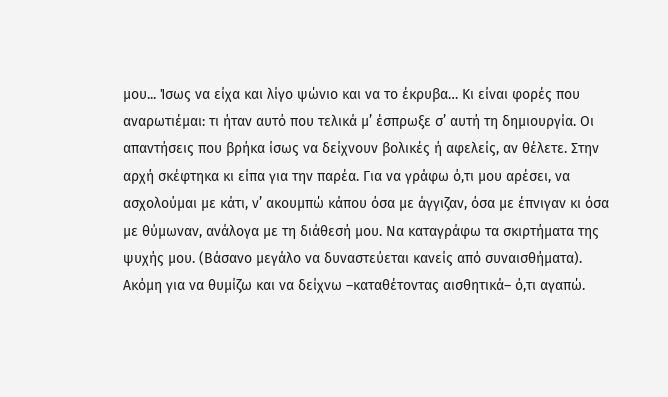μου... Ίσως να είχα και λίγο ψώνιο και να το έκρυβα… Κι είναι φορές που αναρωτιέμαι: τι ήταν αυτό που τελικά μ’ έσπρωξε σ’ αυτή τη δημιουργία. Οι απαντήσεις που βρήκα ίσως να δείχνουν βολικές ή αφελείς, αν θέλετε. Στην αρχή σκέφτηκα κι είπα για την παρέα. Για να γράφω ό,τι μου αρέσει, να ασχολούμαι με κάτι, ν’ ακουμπώ κάπου όσα με άγγιζαν, όσα με έπνιγαν κι όσα με θύμωναν, ανάλογα με τη διάθεσή μου. Να καταγράφω τα σκιρτήματα της ψυχής μου. (Βάσανο μεγάλο να δυναστεύεται κανείς από συναισθήματα). Ακόμη για να θυμίζω και να δείχνω –καταθέτοντας αισθητικά– ό,τι αγαπώ.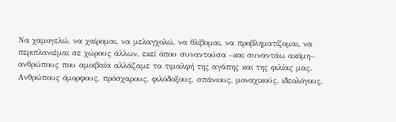Να χαμογελώ, να χαίρομαι, να μελαγχολώ, να θλίβομαι, να προβληματίζομαι, να περιπλανιέμαι σε χώρους άλλων, εκεί όπου συναντούσα –και συναντάω ακόμη– ανθρώπους που αμοιβαία αλλάζαμε τα τιμαλφή της αγάπης και της φιλίας μας. Ανθρώπους όμορφους, πρόσχαρους, φιλόδοξους, σπάνιους, μοναχικούς, ιδεολόγους,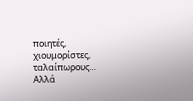ποιητές, χιουμορίστες, ταλαίπωρους… Αλλά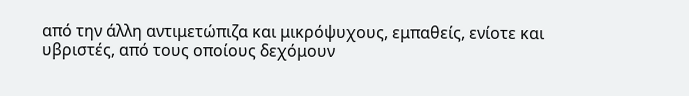από την άλλη αντιμετώπιζα και μικρόψυχους, εμπαθείς, ενίοτε και υβριστές, από τους οποίους δεχόμουν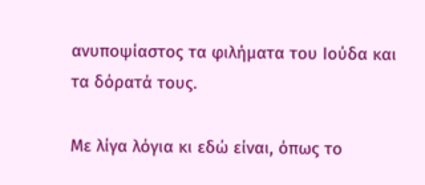ανυποψίαστος τα φιλήματα του Ιούδα και τα δόρατά τους.

Με λίγα λόγια κι εδώ είναι, όπως το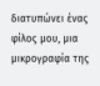διατυπώνει ένας φίλος μου, μια μικρογραφία της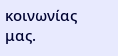κοινωνίας μας.